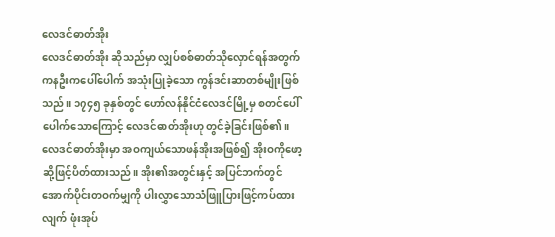လေဒင်ဓာတ်အိုး
လေဒင်ဓာတ်အိုး ဆိုသည်မှာ လျှပ်စစ်ဓာတ်သိုလှောင်ရန်အတွက် ကနဦးကပေါ်ပေါက် အသုံးပြုခဲ့သော ကွန်ဒင်းဆာတစ်မျိုးဖြစ်သည်။ ၁၇၄၅ ခုနှစ်တွင် ဟော်လန်နိုင်ငံလေဒင်မြို့မှ စတင်ပေါ်ပေါက်သောကြောင့် လေဒင်ဓာတ်အိုးဟု တွင်ခဲ့ခြင်းဖြစ်၏။
လေဒင်ဓာတ်အိုးမှာ အဝကျယ်သောဖန်အိုးအဖြစ်၍ အိုးဝကိုဖော့ဆို့ဖြင့်ပိတ်ထားသည်။ အိုး၏အတွင်းနှင့် အပြင်ဘက်တွင် အောက်ပိုင်းတဝက်မျှကို ပါးလွှာသောသံဖြူပြားဖြင့်ကပ်ထားလျက် ဖုံးအုပ်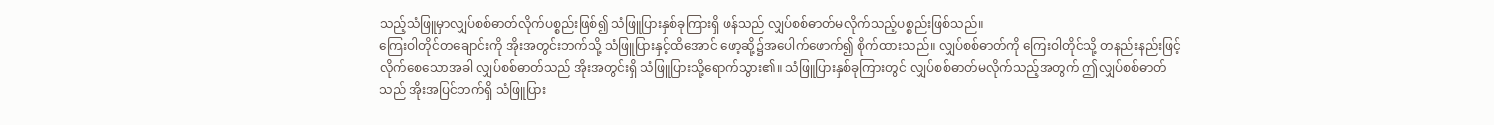သည့်သံဖြူမှာလျှပ်စစ်ဓာတ်လိုက်ပစ္စည်းဖြစ်၍ သံဖြူပြားနှစ်ခုကြားရှိ ဖန်သည် လျှပ်စစ်ဓာတ်မလိုက်သည့်ပစ္စည်းဖြစ်သည်။
ကြေးဝါတိုင်တချောင်းကို အိုးအတွင်းဘက်သို့ သံဖြူပြားနှင့်ထိအောင် ဖော့ဆို့၌အပေါက်ဖောက်၍ စိုက်ထားသည်။ လျှပ်စစ်ဓာတ်ကို ကြေးဝါတိုင်သို့ တနည်းနည်းဖြင့်လိုက်စေသောအခါ လျှပ်စစ်ဓာတ်သည် အိုးအတွင်းရှိ သံဖြူပြားသို့ရောက်သွား၏။ သံဖြူပြားနှစ်ခုကြားတွင် လျှပ်စစ်ဓာတ်မလိုက်သည့်အတွက် ဤလျှပ်စစ်ဓာတ်သည် အိုးအပြင်ဘက်ရှိ သံဖြူပြား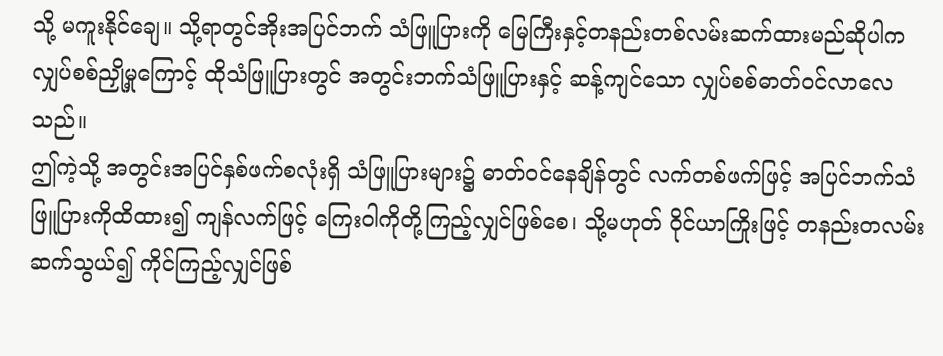သို့ မကူးနိုင်ချေ။ သို့ရာတွင်အိုးအပြင်ဘက် သံဖြူပြားကို မြေကြီးနှင့်တနည်းတစ်လမ်းဆက်ထားမည်ဆိုပါက လျှပ်စစ်ညှို့မှုကြောင့် ထိုသံဖြူပြားတွင် အတွင်းဘက်သံဖြူပြားနှင့် ဆန့်ကျင်သော လျှပ်စစ်ဓာတ်ဝင်လာလေသည်။
ဤကဲ့သို့ အတွင်းအပြင်နှစ်ဖက်စလုံးရှိ သံဖြူပြားများ၌ ဓာတ်ဝင်နေချိန်တွင် လက်တစ်ဖက်ဖြင့် အပြင်ဘက်သံဖြူပြားကိုထိထား၍ ကျန်လက်ဖြင့် ကြေးဝါကိုတို့ကြည့်လျှင်ဖြစ်စေ၊ သို့မဟုတ် ဝိုင်ယာကြိုးဖြင့် တနည်းတလမ်းဆက်သွယ်၍ ကိုင်ကြည့်လျှင်ဖြစ်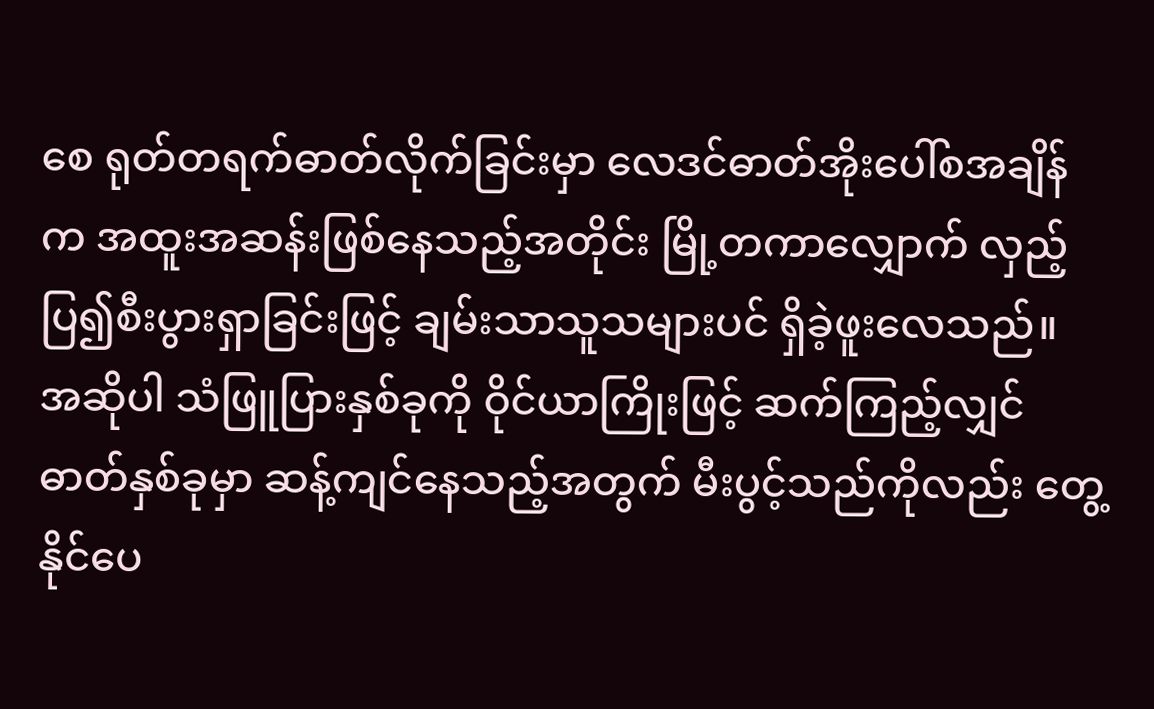စေ ရုတ်တရက်ဓာတ်လိုက်ခြင်းမှာ လေဒင်ဓာတ်အိုးပေါ်စအချိန်က အထူးအဆန်းဖြစ်နေသည့်အတိုင်း မြို့တကာလျှောက် လှည့်ပြ၍စီးပွားရှာခြင်းဖြင့် ချမ်းသာသူသများပင် ရှိခဲ့ဖူးလေသည်။ အဆိုပါ သံဖြူပြားနှစ်ခုကို ဝိုင်ယာကြိုးဖြင့် ဆက်ကြည့်လျှင် ဓာတ်နှစ်ခုမှာ ဆန့်ကျင်နေသည့်အတွက် မီးပွင့်သည်ကိုလည်း တွေ့နိုင်ပေ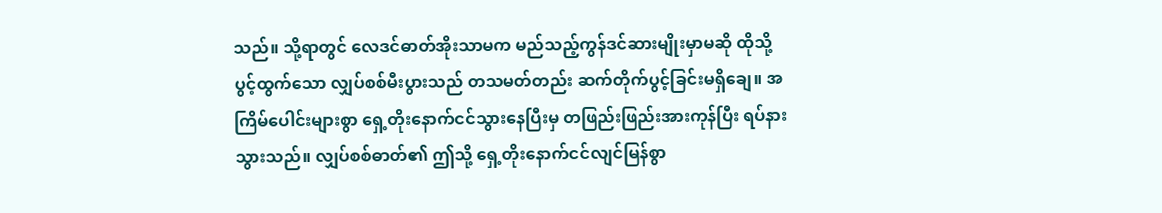သည်။ သို့ရာတွင် လေဒင်ဓာတ်အိုးသာမက မည်သည့်ကွန်ဒင်ဆားမျိုးမှာမဆို ထိုသို့ပွင့်ထွက်သော လျှပ်စစ်မီးပွားသည် တသမတ်တည်း ဆက်တိုက်ပွင့်ခြင်းမရှိချေ။ အကြိမ်ပေါင်းများစွာ ရှေ့တိုးနောက်ငင်သွားနေပြီးမှ တဖြည်းဖြည်းအားကုန်ပြီး ရပ်နားသွားသည်။ လျှပ်စစ်ဓာတ်၏ ဤသို့ ရှေ့တိုးနောက်ငင်လျင်မြန်စွာ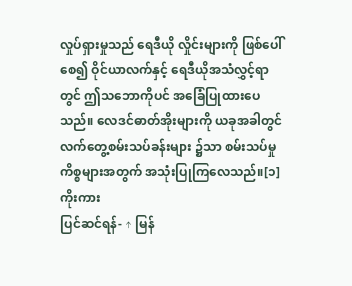လှုပ်ရှားမှုသည် ရေဒီယို လှိုင်းများကို ဖြစ်ပေါ်စေ၍ ဝိုင်ယာလက်နှင့် ရေဒီယိုအသံလွှင့်ရာတွင် ဤသဘောကိုပင် အခြေံပြုထားပေသည်။ လေဒင်ဓာတ်အိုးများကို ယခုအခါတွင် လက်တွေ့စမ်းသပ်ခန်းများ ၌သာ စမ်းသပ်မှုကိစ္စများအတွက် အသုံးပြုကြလေသည်။[၁]
ကိုးကား
ပြင်ဆင်ရန်- ↑ မြန်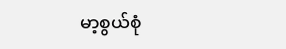မာ့စွယ်စုံ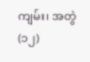ကျမ်း၊ အတွဲ(၁၂)